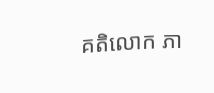គតិលោក ភា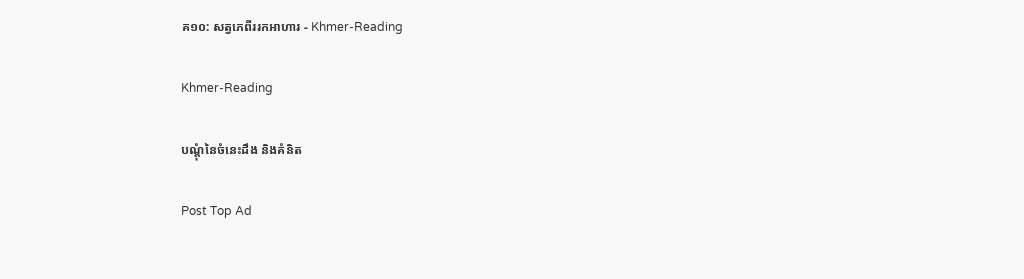គ១០: សត្វភេពីររកអាហារ - Khmer-Reading

Khmer-Reading

បណ្ដុំនៃចំនេះដឹង និងគំនិត

Post Top Ad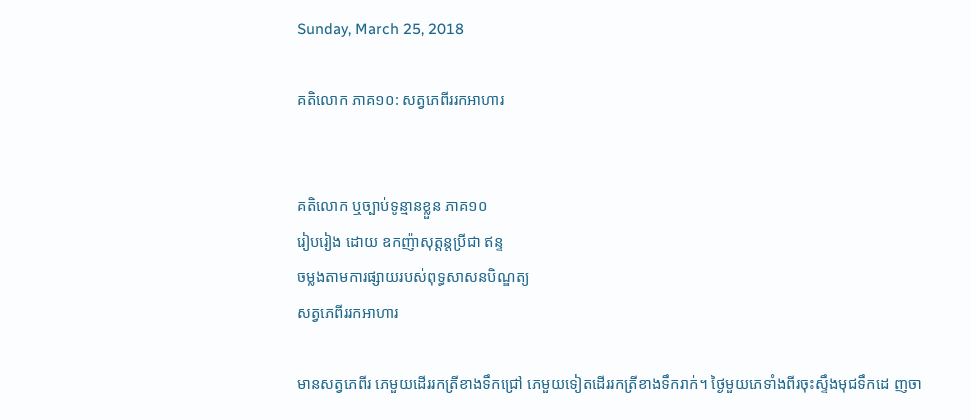Sunday, March 25, 2018

គតិលោក ភាគ១០: សត្វភេពីររកអាហារ


គតិលោក ឬច្បាប់ទូន្មានខ្លួន ភាគ១០
រៀបរៀង ដោយ ឧកញ៉ាសុត្ដន្ដប្រីជា ឥន្ទ
ចម្លងតាមការផ្សាយរបស់ពុទ្ធសាសនបិណ្ឌត្យ
សត្វភេពីររកអាហារ

មានសត្វភេពីរ ភេមួយដើររកត្រីខាងទឹកជ្រៅ ភេមួយទៀតដើររកត្រីខាងទឹករាក់។ ថ្ងៃមួយភេទាំងពីរចុះស្ទឹងមុជទឹកដេ ញចា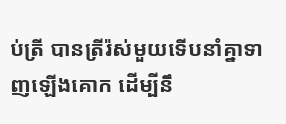ប់ត្រី បានត្រីរ៉ស់មួយទើបនាំគ្នាទាញឡើងគោក ដើម្បីនឹ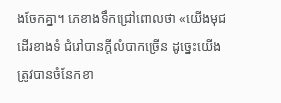ងចែកគ្នា។ ភេខាងទឹកជ្រៅពោលថា «យើងមុជដើរខាងទំ ជំរៅបានក្ដីលំបាកច្រើន ដូច្នេះយើងត្រូវបានចំនែកខា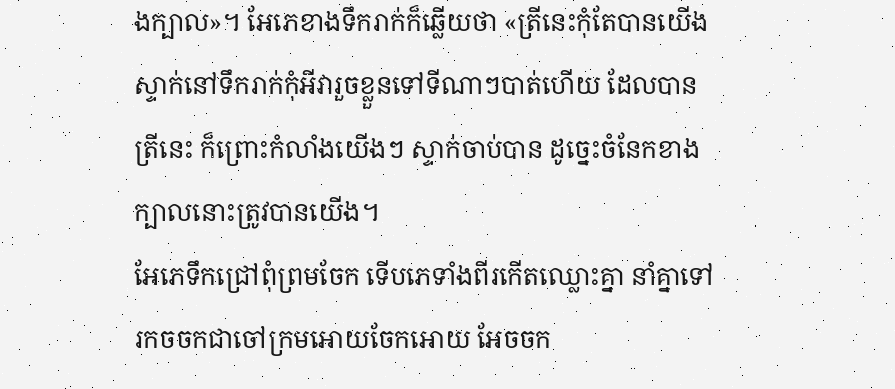ងក្បាល»។ អែភេខាងទឹករាក់ក៏ឆ្លើយថា «ត្រីនេះកុំតែបានយើងស្ទាក់នៅទឹករាក់កុំអីវារួចខ្លួនទៅទីណាៗបាត់ហើយ ដែលបានត្រីនេះ ក៏ព្រោះកំលាំងយើងៗ ស្ទាក់ចាប់បាន ដូច្នេះចំនែកខាងក្បាលនោះត្រូវបានយើង។
អែភេទឹកជ្រៅពុំព្រមចែក ទើបភេទាំងពីរកើតឈ្លោះគ្នា នាំគ្នាទៅរកចចកជាចៅក្រមអោយចែកអោយ អែចចក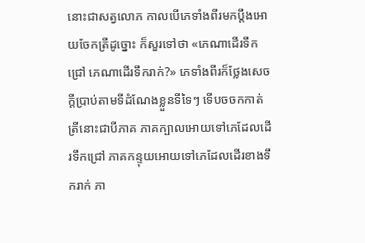នោះជាសត្វលោភ កាលបើភេទាំងពីរមកប្ដឹងអោយចែកត្រីដូច្នោះ ក៏សួរទៅថា «ភេណាដើរទឹកជ្រៅ ភេណាដើរទឹករាក់?» ភេទាំងពីរក៏ថ្លែងសេចក្ដីប្រាប់តាមទីដំណែងខ្លួនទីទៃៗ ទើបចចកកាត់ត្រីនោះជាបីភាគ ភាគក្បាលអោយទៅភេដែលដើរទឹកជ្រៅ ភាគកន្ទុយអោយទៅភេដែលដើរខាងទឹករាក់ ភា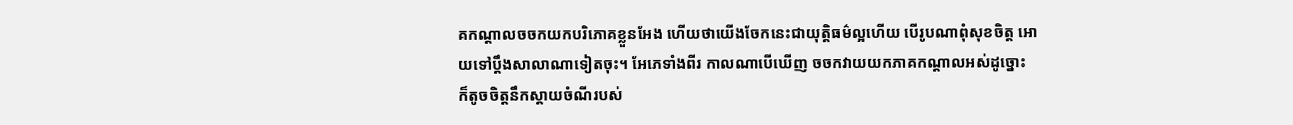គកណ្ដាលចចកយកបរិភោគខ្លួនអែង ហើយថាយើងចែកនេះជាយុត្ដិធម៌ល្អហើយ បើរូបណាពុំសុខចិត្ដ អោយទៅប្ដឹងសាលាណាទៀតចុះ។ អែភេទាំងពីរ កាលណាបើឃើញ ចចកវាយយកភាគកណ្ដាលអស់ដូច្នោះ ក៏តូចចិត្ដនឹកស្ដាយចំណីរបស់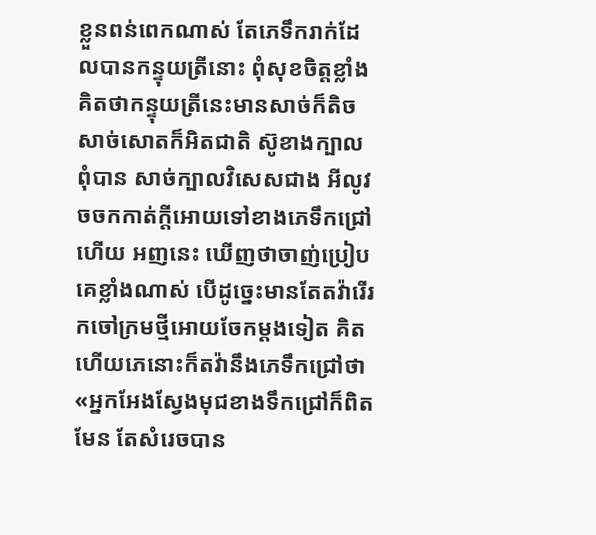ខ្លួនពន់ពេកណាស់ តែភេទឹករាក់ដែលបានកន្ទុយត្រីនោះ ពុំសុខចិត្ដខ្លាំង គិតថាកន្ទុយត្រីនេះមានសាច់ក៏តិច សាច់សោតក៏អិតជាតិ ស៊ូខាងក្បាលពុំបាន សាច់ក្បាលវិសេសជាង អីលូវចចកកាត់ក្ដីអោយទៅខាងភេទឹកជ្រៅហើយ អញនេះ ឃើញថាចាញ់ប្រៀបគេខ្លាំងណាស់ បើដូច្នេះមានតែតវ៉ារើរកចៅក្រមថ្មីអោយចែកម្ដងទៀត គិតហើយភេនោះក៏តវ៉ានឹងភេទឹកជ្រៅថា «អ្នកអែងស្វែងមុជខាងទឹកជ្រៅក៏ពិតមែន តែសំរេចបាន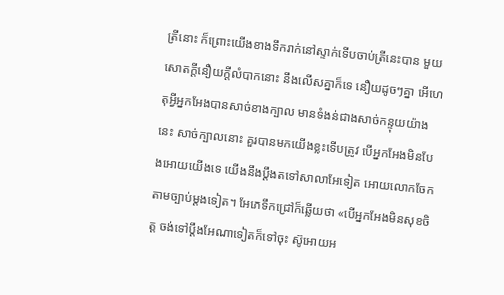ត្រីនោះ ក៏ព្រោះយើងខាងទឹករាក់នៅស្ទាក់ទើបចាប់ត្រីនេះបាន មួយសោតក្ដីនឿយក្ដីលំបាកនោះ នឹងលើសគ្នាក៏ទេ នឿយដូចៗគ្នា អើហេតុអ្វីអ្នកអែងបានសាច់ខាងក្បាល មានទំងន់ជាងសាច់កន្ទុយយ៉ាងនេះ សាច់ក្បាលនោះ គួរបានមកយើងខ្លះទើបត្រូវ បើអ្នកអែងមិនបែងអោយយើងទេ យើងនឹងប្ដឹងតទៅសាលាអែទៀត អោយលោកចែកតាមច្បាប់ម្ដងទៀត។ អែភេទឹកជ្រៅក៏ឆ្លើយថា «បើអ្នកអែងមិនសុខចិត្ដ ចង់ទៅប្ដឹងអែណាទៀតក៏ទៅចុះ ស៊ូអោយអ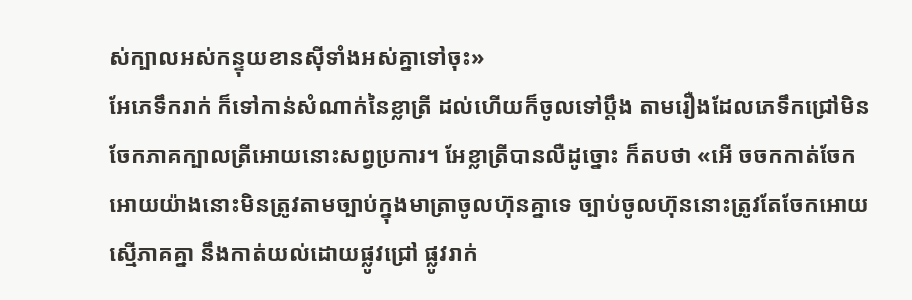ស់ក្បាលអស់កន្ទុយខានស៊ីទាំងអស់គ្នាទៅចុះ»
អែភេទឹករាក់ ក៏ទៅកាន់សំណាក់នៃខ្លាត្រី ដល់ហើយក៏ចូលទៅប្ដឹង តាមរឿងដែលភេទឹកជ្រៅមិនចែកភាគក្បាលត្រីអោយនោះសព្វប្រការ។ អែខ្លាត្រីបានលឺដូច្នោះ ក៏តបថា «អើ ចចកកាត់ចែកអោយយ៉ាងនោះមិនត្រូវតាមច្បាប់ក្នុងមាត្រាចូលហ៊ុនគ្នាទេ ច្បាប់ចូលហ៊ុននោះត្រូវតែចែកអោយស្មើភាគគ្នា នឹងកាត់យល់ដោយផ្លូវជ្រៅ ផ្លូវរាក់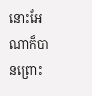នោះអែណាក៏បានព្រោះ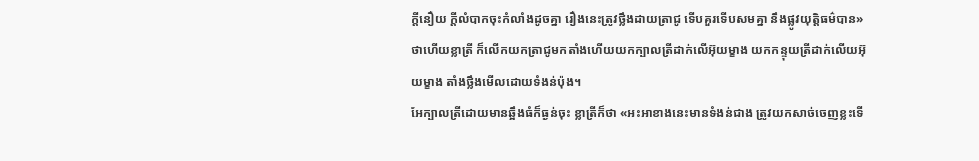ក្ដីនឿយ ក្ដីលំបាកចុះកំលាំងដូចគ្នា រឿងនេះត្រូវថ្លឹងដាយត្រាជូ ទើបគួរទើបសមគ្នា នឹងផ្លូវយុត្ដិធម៌បាន» ថាហើយខ្លាត្រី ក៏លើកយកត្រាជូមកតាំងហើយយកក្បាលត្រីដាក់លើអ៊ុយម្ខាង យកកន្ទុយត្រីដាក់លើយអ៊ុយម្ខាង តាំងថ្លឹងមើលដោយទំងន់ប៉ុង។
អែក្បាលត្រីដោយមានឆ្អឹងធំក៏ធ្ងន់ចុះ ខ្លាត្រីក៏ថា «អះអាខាងនេះមានទំងន់ជាង ត្រូវយកសាច់ចេញខ្លះទើ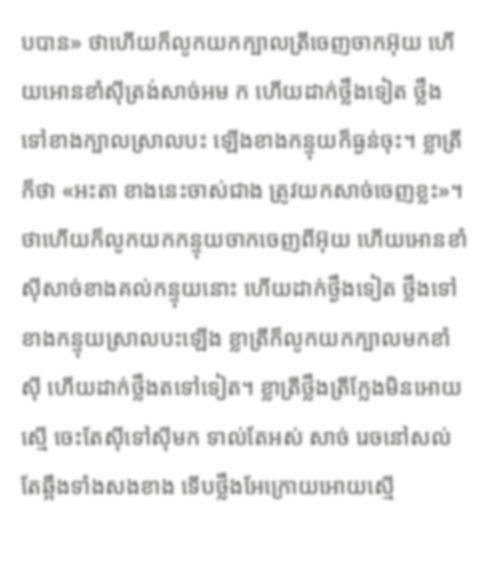បបាន» ថាហើយក៏លូកយកក្បាលត្រីចេញចាកអ៊ុយ ហើយអោនខាំស៊ីត្រង់សាច់អម ក ហើយដាក់ថ្លឹងទៀត ថ្លឹងទៅខាងក្បាលស្រាលបះ ឡើងខាងកន្ទុយក៏ធ្ងន់ចុះ។ ខ្លាត្រីក៏ថា «អះតា ខាងនេះចាស់ជាង ត្រូវយកសាច់ចេញខ្លះ»។ ថាហើយក៏លូកយកកន្ទុយចាកចេញពីអ៊ុយ ហើយអោនខាំស៊ីសាច់ខាងគល់កន្ទុយនោះ ហើយដាក់ថ្ងឹងទៀត ថ្លឹងទៅខាងកន្ទុយស្រាលបះឡើង ខ្លាត្រីក៏លូកយកក្បាលមកខាំស៊ី ហើយដាក់ថ្លឹងតទៅទៀត។ ខ្លាត្រីថ្លឹងត្រីក្លែងមិនអោយស្មើ ចេះតែស៊ីទៅស៊ីមក ទាល់តែអស់ សាច់ រេចនៅសល់តែឆ្អឹងទាំងសងខាង ទើបថ្លឹងអែក្រោយអោយស្មើ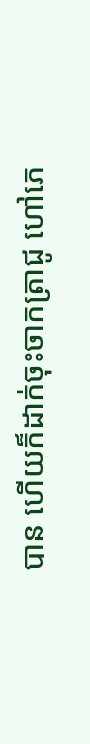បាន ហើយក៏ដាក់ចុះចាកត្រាជូ ហៅភេ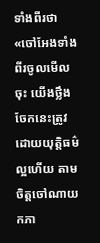ទាំងពីរថា «ចៅអែងទាំងពីរចូលមើលចុះ យើងថ្លឹងចែកនេះត្រូវដោយយុត្ដិធម៌ល្អហើយ តាមចិត្ដចៅណាយកភា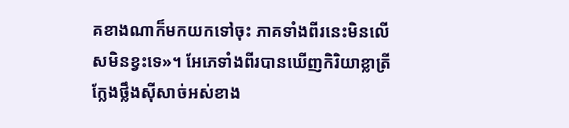គខាងណាក៏មកយកទៅចុះ ភាគទាំងពីរនេះមិនលើសមិនខ្វះទេ»។ អែភេទាំងពីរបានឃើញកិរិយាខ្លាត្រីក្លែងថ្លឹងស៊ីសាច់អស់ខាង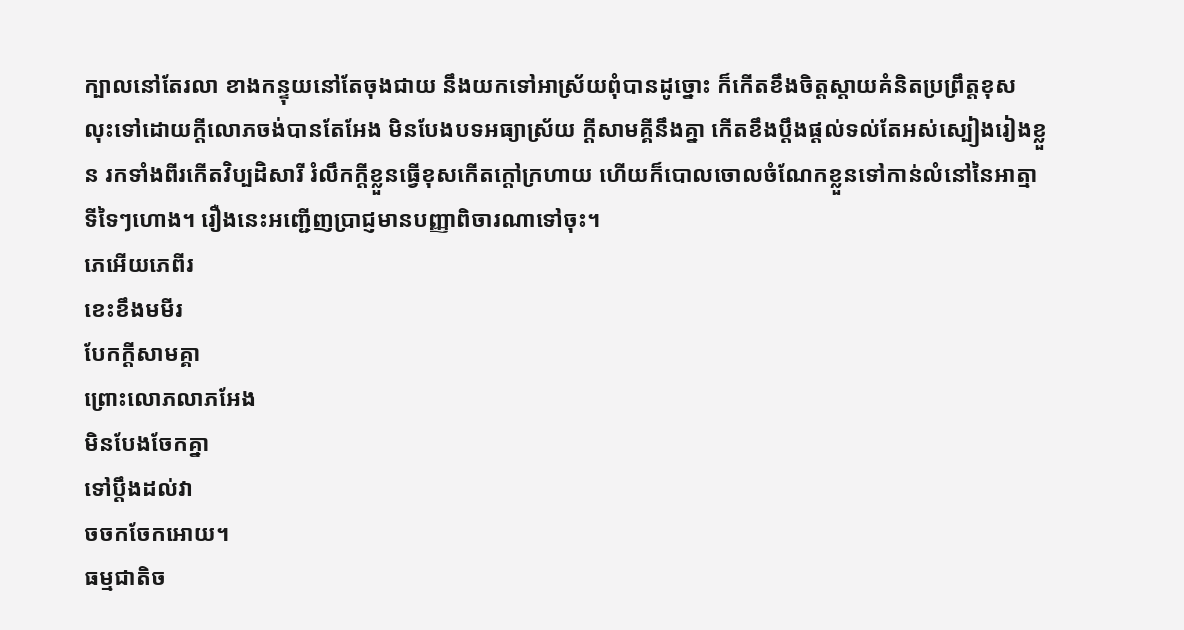ក្បាលនៅតែរលា ខាងកន្ទុយនៅតែចុងជាយ នឹងយកទៅអាស្រ័យពុំបានដូច្នោះ ក៏កើតខឹងចិត្ដស្ដាយគំនិតប្រព្រឹត្ដខុស លុះទៅដោយក្ដីលោភចង់បានតែអែង មិនបែងបទអធ្យាស្រ័យ ក្ដីសាមគ្គីនឹងគ្នា កើតខឹងប្ដឹងផ្ដល់ទល់តែអស់ស្បៀងរៀងខ្លួន រកទាំងពីរកើតវិប្បដិសារី រំលឹកក្ដីខ្លួនធ្វើខុសកើតក្ដៅក្រហាយ ហើយក៏បោលចោលចំណែកខ្លួនទៅកាន់លំនៅនៃអាត្មាទីទៃៗហោង។ រឿងនេះអញ្ជើញប្រាជ្ញមានបញ្ញាពិចារណាទៅចុះ។
ភេអើយភេពីរ
ខេះខឹងមមីរ
បែកក្ដីសាមគ្គា
ព្រោះលោភលាភអែង
មិនបែងចែកគ្នា
ទៅប្ដឹងដល់វា
ចចកចែកអោយ។
ធម្មជាតិច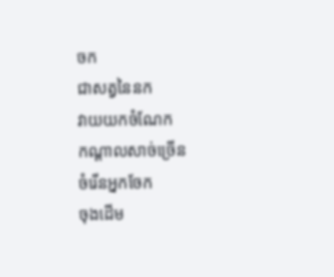ចក
ជាសត្វនៃនក
វាយយកចំណែក
កណ្ដាលសាច់ច្រើន
ចំរើនអ្នកចែក
ចុងដើម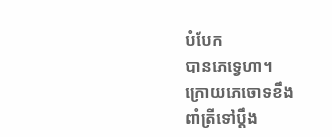បំបែក
បានភេទ្វេហា។
ក្រោយភេចោទខឹង
ពាំត្រីទៅប្ដឹង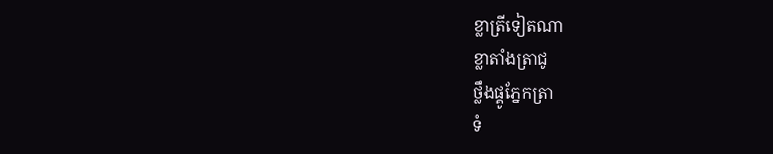ខ្លាត្រីទៀតណា
ខ្លាតាំងត្រាជូ
ថ្លឹងផ្គូភ្នែកត្រា
ទំ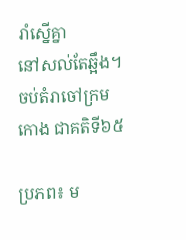រាំស្នើគ្នា
នៅសល់តែឆ្អឹង។
ចប់តំរាចៅក្រមកោង ជាគតិទី៦៥

ប្រភព៖ ម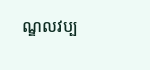ណ្ឌលវប្ប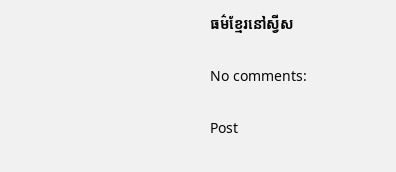ធម៌ខ្មែរនៅស្វីស

No comments:

Post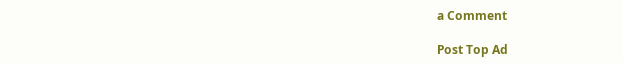a Comment

Post Top Ad